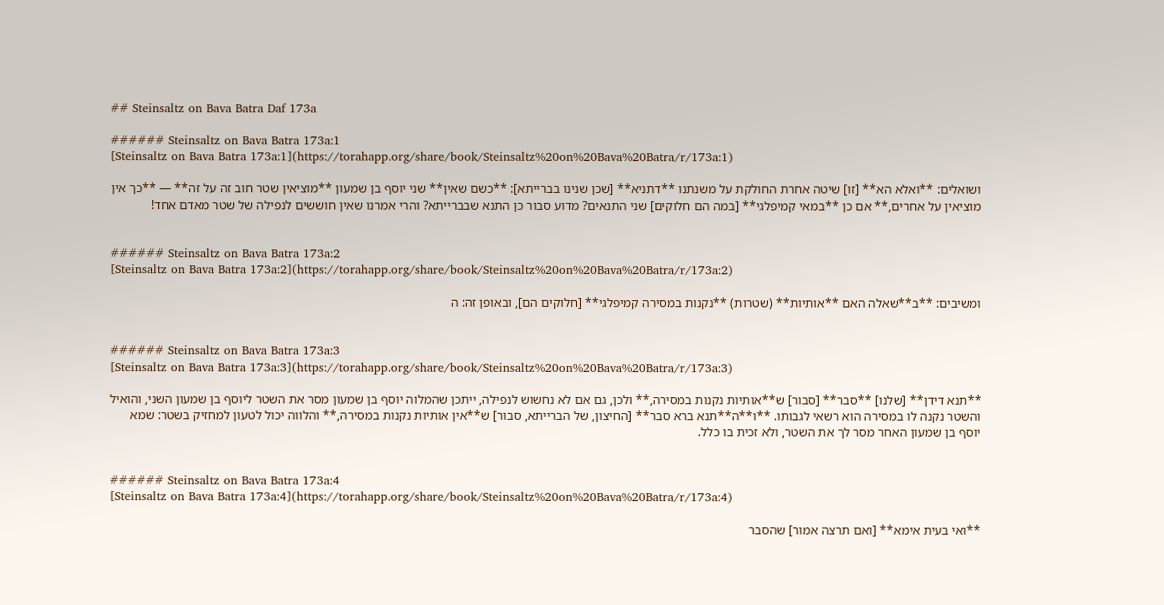## Steinsaltz on Bava Batra Daf 173a

###### Steinsaltz on Bava Batra 173a:1
[Steinsaltz on Bava Batra 173a:1](https://torahapp.org/share/book/Steinsaltz%20on%20Bava%20Batra/r/173a:1)

ושואלים: **ואלא הא** [זו] שיטה אחרת החולקת על משנתנו **דתניא** [שכן שנינו בברייתא]: **כשם שאין** שני יוסף בן שמעון **מוציאין שטר חוב זה על זה** — **כך אין מוציאין על אחרים,** אם כן **במאי קמיפלגי** [במה הם חלוקים] שני התנאים? מדוע סבור כן התנא שבברייתא? והרי אמרנו שאין חוששים לנפילה של שטר מאדם אחד!


###### Steinsaltz on Bava Batra 173a:2
[Steinsaltz on Bava Batra 173a:2](https://torahapp.org/share/book/Steinsaltz%20on%20Bava%20Batra/r/173a:2)

ומשיבים: **ב**שאלה האם **אותיות** (שטרות) **נקנות במסירה קמיפלגי** [חלוקים הם], ובאופן זה: ה


###### Steinsaltz on Bava Batra 173a:3
[Steinsaltz on Bava Batra 173a:3](https://torahapp.org/share/book/Steinsaltz%20on%20Bava%20Batra/r/173a:3)

**תנא דידן** [שלנו] **סבר** [סבור] ש**אותיות נקנות במסירה,** ולכן, גם אם לא נחשוש לנפילה, ייתכן שהמלוה יוסף בן שמעון מסר את השטר ליוסף בן שמעון השני, והואיל והשטר נקנה לו במסירה הוא רשאי לגבותו. **ו**ה**תנא ברא סבר** [החיצון, של הברייתא, סבור] ש**אין אותיות נקנות במסירה,** והלווה יכול לטעון למחזיק בשטר: שמא יוסף בן שמעון האחר מסר לך את השטר, ולא זכית בו כלל.


###### Steinsaltz on Bava Batra 173a:4
[Steinsaltz on Bava Batra 173a:4](https://torahapp.org/share/book/Steinsaltz%20on%20Bava%20Batra/r/173a:4)

**ואי בעית אימא** [ואם תרצה אמור] שהסבר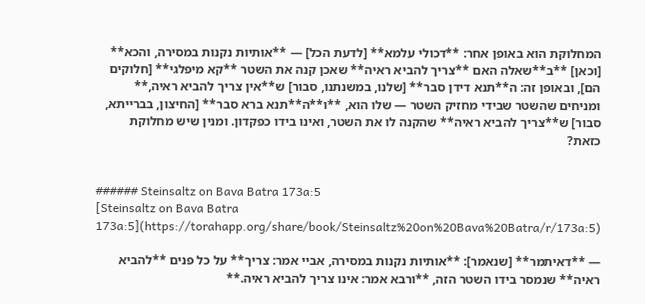המחלוקת הוא באופן אחר: **דכולי עלמא** [לדעת הכל] — **אותיות נקנות במסירה, והכא** [וכאן] **ב**שאלה האם **צריך להביא ראיה** שאכן קנה את השטר **קא מיפלגי** [חלוקים הם], ובאופן זה: ה**תנא דידן סבר** [שלנו, במשנתנו, סבור] ש**אין צריך להביא ראיה,** ומניחים שהשטר שבידי מחזיק השטר — שלו הוא, **ו**ה**תנא ברא סבר** [החיצון, בברייתא, סבור] ש**צריך להביא ראיה** שהקנה לו את השטר, ואינו בידו כפקדון. ומנין שיש מחלוקת כזאת?


###### Steinsaltz on Bava Batra 173a:5
[Steinsaltz on Bava Batra 173a:5](https://torahapp.org/share/book/Steinsaltz%20on%20Bava%20Batra/r/173a:5)

— **דאיתמר** [שנאמר]: **אותיות נקנות במסירה, אביי אמר: צריך** על כל פנים **להביא ראיה** שנמסר בידו השטר הזה, **ורבא אמר: אינו צריך להביא ראיה.**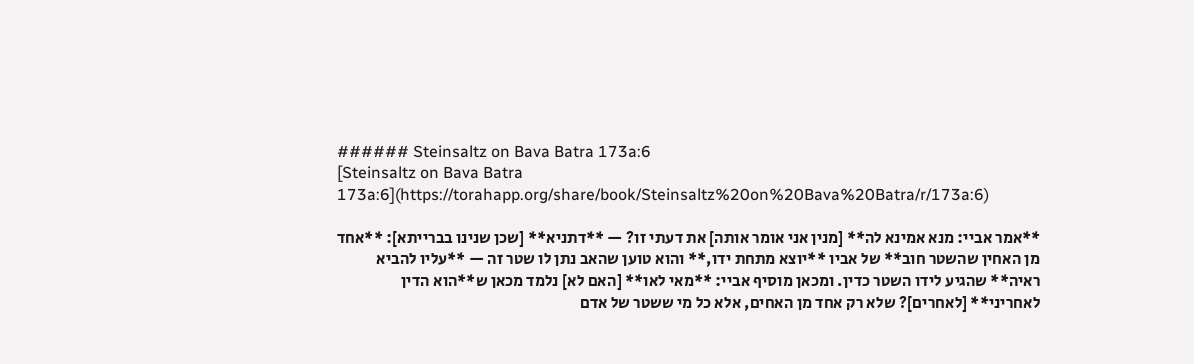###### Steinsaltz on Bava Batra 173a:6
[Steinsaltz on Bava Batra 173a:6](https://torahapp.org/share/book/Steinsaltz%20on%20Bava%20Batra/r/173a:6)

**אמר אביי: מנא אמינא לה** [מנין אני אומר אותה] את דעתי זו? — **דתניא** [שכן שנינו בברייתא]: **אחד מן האחין שהשטר חוב** של אביו **יוצא מתחת ידו,** והוא טוען שהאב נתן לו שטר זה — **עליו להביא ראיה** שהגיע לידו השטר כדין. ומכאן מוסיף אביי: **מאי לאו** [האם לא] נלמד מכאן ש**הוא הדין לאחריני** [לאחרים]? שלא רק אחד מן האחים, אלא כל מי ששטר של אדם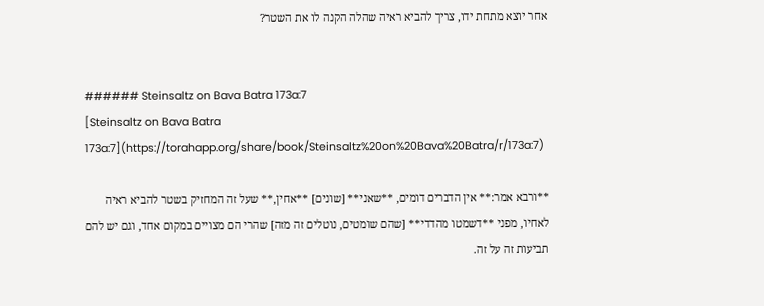אחר יוצא מתחת ידו, צריך להביא ראיה שהלה הקנה לו את השטר?


###### Steinsaltz on Bava Batra 173a:7
[Steinsaltz on Bava Batra 173a:7](https://torahapp.org/share/book/Steinsaltz%20on%20Bava%20Batra/r/173a:7)

**ורבא אמר:** אין הדברים דומים, **שאני** [שונים] **אחין,** שעל זה המחזיק בשטר להביא ראיה לאחיו, מפני **דשמטו מהדדי** [שהם שומטים, נוטלים זה מזה] שהרי הם מצויים במקום אחד, וגם יש להם תביעות זה על זה.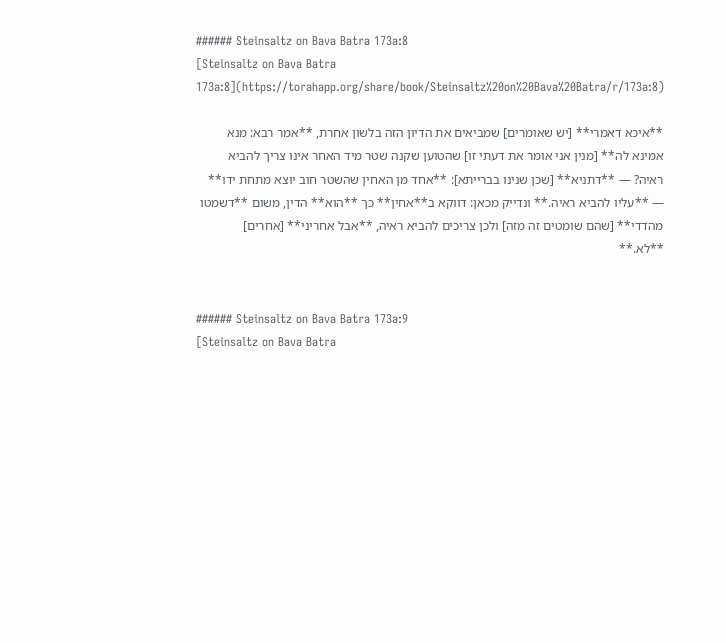###### Steinsaltz on Bava Batra 173a:8
[Steinsaltz on Bava Batra 173a:8](https://torahapp.org/share/book/Steinsaltz%20on%20Bava%20Batra/r/173a:8)

**איכא דאמרי** [יש שאומרים] שמביאים את הדיון הזה בלשון אחרת, **אמר רבא: מנא אמינא לה** [מנין אני אומר את דעתי זו] שהטוען שקנה שטר מיד האחר אינו צריך להביא ראיה? — **דתניא** [שכן שנינו בברייתא]: **אחד מן האחין שהשטר חוב יוצא מתחת ידו** — **עליו להביא ראיה.** ונדייק מכאן: דווקא ב**אחין** כך **הוא** הדין, משום **דשמטו מהדדי** [שהם שומטים זה מזה] ולכן צריכים להביא ראיה, **אבל אחריני** [אחרים] **לא.**


###### Steinsaltz on Bava Batra 173a:9
[Steinsaltz on Bava Batra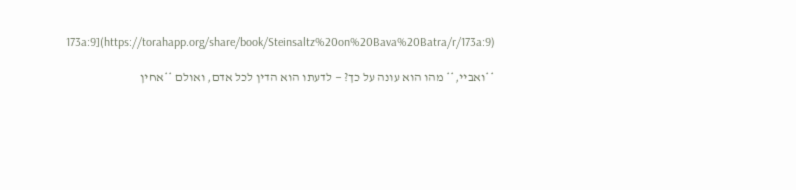173a:9](https://torahapp.org/share/book/Steinsaltz%20on%20Bava%20Batra/r/173a:9)

**ואביי,** מהו הוא עונה על כך? — לדעתו הוא הדין לכל אדם, ואולם **אחין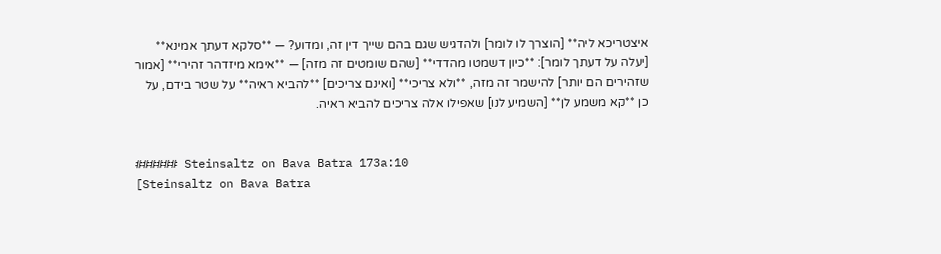איצטריכא ליה** [הוצרך לו לומר] ולהדגיש שגם בהם שייך דין זה, ומדוע? — **סלקא דעתך אמינא** [יעלה על דעתך לומר]: **כיון דשמטו מהדדי** [שהם שומטים זה מזה] — **אימא מיזדהר זהירי** [אמור שזהירים הם יותר] להישמר זה מזה, **ולא צריכי** [ואינם צריכים] **להביא ראיה** על שטר בידם, על כן **קא משמע לן** [השמיע לנו] שאפילו אלה צריכים להביא ראיה.


###### Steinsaltz on Bava Batra 173a:10
[Steinsaltz on Bava Batra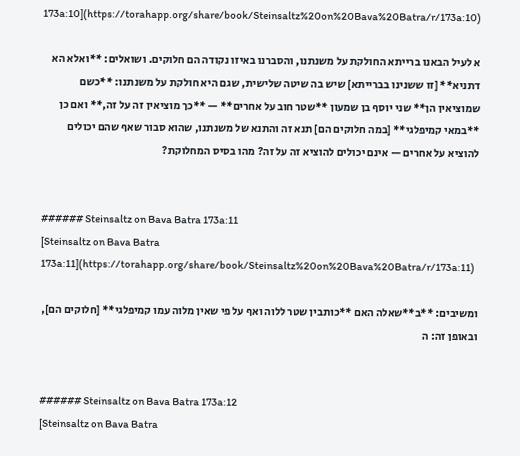173a:10](https://torahapp.org/share/book/Steinsaltz%20on%20Bava%20Batra/r/173a:10)

א לעיל הבאנו ברייתא החולקת על משנתנו, והסברנו באיזו נקודה הם חלוקים. ושואלים: **ואלא הא דתניא** [זו ששנינו בברייתא] שיש בה שיטה שלישית, שגם היא חולקת על משנתנו: **כשם שמוציאין הן** שני יוסף בן שמעון **שטר חוב על אחרים** — **כך מוציאין זה על זה,** ואם כן **במאי קמיפלגי** [במה חלוקים הם] תנא זה והתנא של משנתנו, שהוא סבור שאף שהם יכולים להוציא על אחרים — אינם יכולים להוציא זה על זה? מהו בסיס המחלוקת?


###### Steinsaltz on Bava Batra 173a:11
[Steinsaltz on Bava Batra 173a:11](https://torahapp.org/share/book/Steinsaltz%20on%20Bava%20Batra/r/173a:11)

ומשיבים: **ב**שאלה האם **כותבין שטר ללוה ואף על פי שאין מלוה עמו קמיפלגי** [חלוקים הם], ובאופן זה: ה


###### Steinsaltz on Bava Batra 173a:12
[Steinsaltz on Bava Batra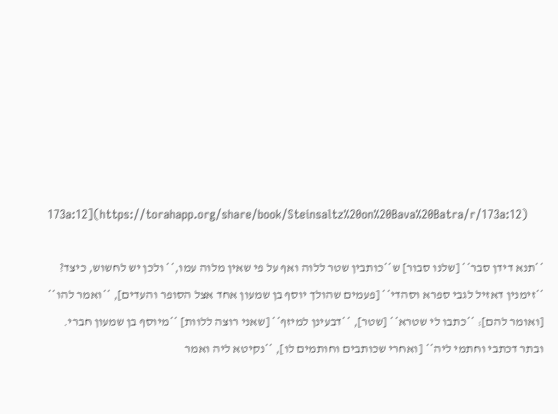173a:12](https://torahapp.org/share/book/Steinsaltz%20on%20Bava%20Batra/r/173a:12)

**תנא דידן סבר** [שלנו סבור] ש**כותבין שטר ללוה ואף על פי שאין מלוה עמו,** ולכן יש לחשוש, כיצד? **זימנין דאזיל לגבי ספרא וסהדי** [פעמים שהולך יוסף בן שמעון אחד אצל הסופר והעדים], **ואמר להו** [ואומר להם]: **כתבו לי שטרא** [שטר], **דבעינן למיזף** [שאני רוצה ללוות] **מיוסף בן שמעון חברי. ובתר דכתבי וחתמי ליה** [ואחרי שכותבים וחותמים לו], **נקיטא ליה ואמר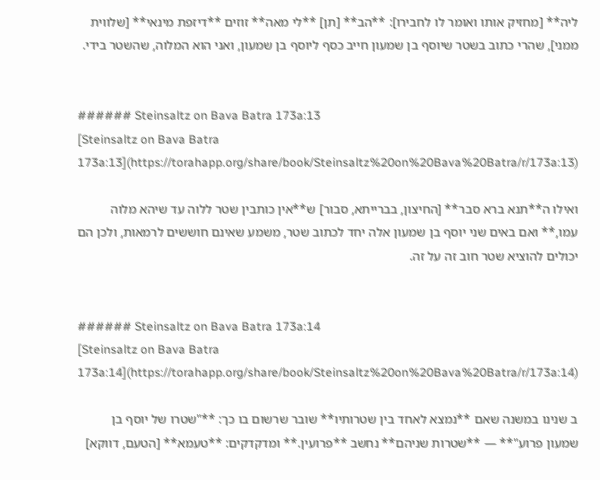ליה** [מחזיק אותו ואומר לו לחבירו]: **הב** [תן] **לי מאה** זוזים **דיזפת מינאי** [שלווית ממני], שהרי כתוב בשטר שיוסף בן שמעון חייב כסף ליוסף בן שמעון, ואני הוא המלוה, שהשטר בידי.


###### Steinsaltz on Bava Batra 173a:13
[Steinsaltz on Bava Batra 173a:13](https://torahapp.org/share/book/Steinsaltz%20on%20Bava%20Batra/r/173a:13)

ואילו ה**תנא ברא סבר** [החיצון, בברייתא, סבור] ש**אין כותבין שטר ללוה עד שיהא מלוה עמו,** ואם באים שני יוסף בן שמעון אלה יחד לכתוב שטר, משמע שאינם חוששים לרמאות, ולכן הם יכולים להוציא שטר חוב זה על זה.


###### Steinsaltz on Bava Batra 173a:14
[Steinsaltz on Bava Batra 173a:14](https://torahapp.org/share/book/Steinsaltz%20on%20Bava%20Batra/r/173a:14)

ב שנינו במשנה שאם **נמצא לאחד בין שטרותיו** שובר שרשום בו כך: **"שטרו של יוסף בן שמעון פרוע"** — **שטרות שניהם** נחשב **פרועין.** ומדקדקים: **טעמא** [הטעם, דווקא]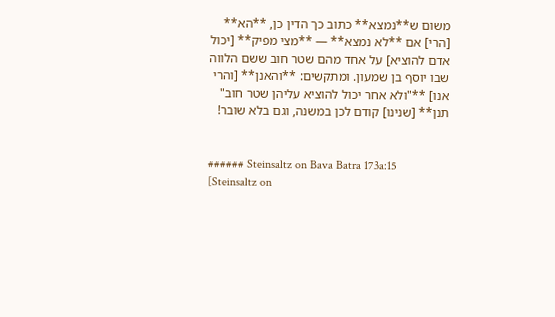משום ש**נמצא** כתוב כך הדין כן, **הא** [הרי] אם **לא נמצא** — **מצי מפיק** [יכול אדם להוציא] על אחד מהם שטר חוב ששם הלווה שבו יוסף בן שמעון. ומתקשים: **והאנן** [והרי אנו] **"ולא אחר יכול להוציא עליהן שטר חוב" תנן** [שנינו] קודם לכן במשנה, וגם בלא שובר!


###### Steinsaltz on Bava Batra 173a:15
[Steinsaltz on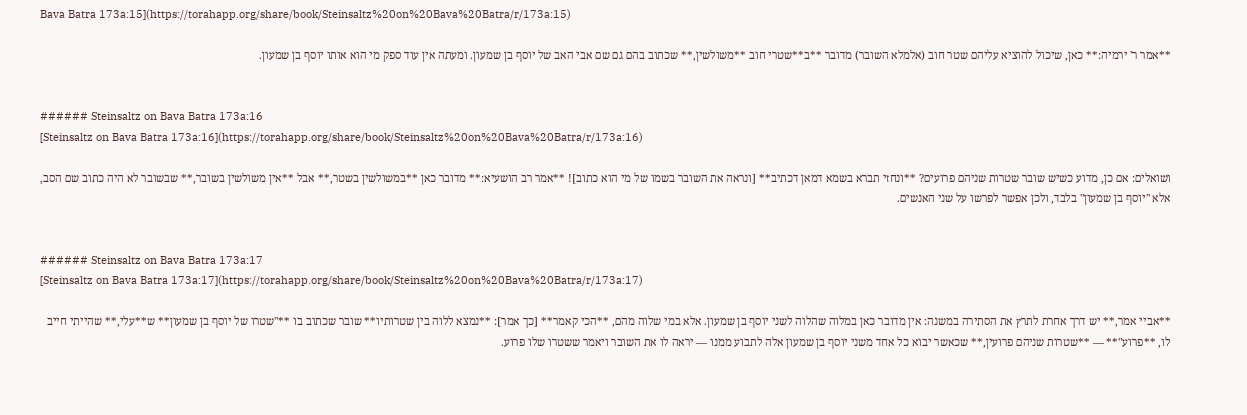Bava Batra 173a:15](https://torahapp.org/share/book/Steinsaltz%20on%20Bava%20Batra/r/173a:15)

**אמר ר' ירמיה:** כאן, שיכול להוציא עליהם שטר חוב (אלמלא השובר) מדובר **ב**שטרי חוב **משולשין,** שכתוב בהם גם שם אבי האב של יוסף בן שמעון. ומעתה אין עוד ספק מי הוא אותו יוסף בן שמעון.


###### Steinsaltz on Bava Batra 173a:16
[Steinsaltz on Bava Batra 173a:16](https://torahapp.org/share/book/Steinsaltz%20on%20Bava%20Batra/r/173a:16)

ושואלים: אם כן, מדוע כשיש שובר שטרות שניהם פרועים? **ונחזי תברא בשמא דמאן דכתיב** [ונראה את השובר בשמו של מי הוא כתוב]! **אמר רב הושעיא:** מדובר כאן **במשולשין בשטר,** אבל **אין משולשין בשובר,** שבשובר לא היה כתוב שם הסב, אלא "יוסף בן שמעון" בלבד, ולכן אפשר לפרשו על שני האנשים.


###### Steinsaltz on Bava Batra 173a:17
[Steinsaltz on Bava Batra 173a:17](https://torahapp.org/share/book/Steinsaltz%20on%20Bava%20Batra/r/173a:17)

**אביי אמר,** יש דרך אחרת לתרץ את הסתירה במשנה: אין מדובר כאן במלוה שהלוה לשני יוסף בן שמעון. אלא במי שלוה מהם, **הכי קאמר** [כך אמר]: **נמצא ללוה בין שטרותיו** שובר שכתוב בו **"שטרו של יוסף בן שמעון** ש**עלי,** שהייתי חייב לו, **פרוע"** — **שטרות שניהם פרועין,** שכאשר יבוא כל אחד משני יוסף בן שמעון אלה לתבוע ממנו — יראה לו את השובר ויאמר ששטרו שלו פרוע.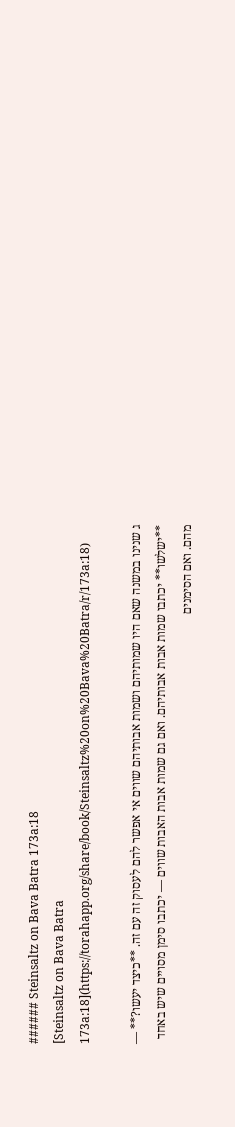###### Steinsaltz on Bava Batra 173a:18
[Steinsaltz on Bava Batra 173a:18](https://torahapp.org/share/book/Steinsaltz%20on%20Bava%20Batra/r/173a:18)

ג שנינו במשנה שאם היו שמותיהם ושמות אבותיהם שווים אי אפשר להם לעסוק זה עם זה. **כיצד יעשו?** — **ישלשו** יכתבו שמות אבות אבותיהם. ואם גם שמות אבות האבות שווים — יכתבו סימן מסויים שיש באחד מהם. ואם הסימנים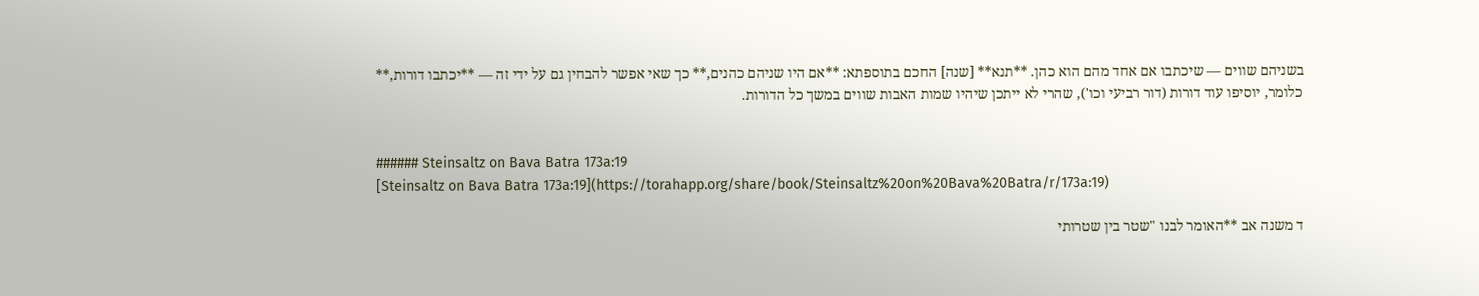בשניהם שווים — שיכתבו אם אחד מהם הוא כהן. **תנא** [שנה] החכם בתוספתא: **אם היו שניהם כהנים,** כך שאי אפשר להבחין גם על ידי זה — **יכתבו דורות,** כלומר, יוסיפו עוד דורות (דור רביעי וכו'), שהרי לא ייתכן שיהיו שמות האבות שווים במשך כל הדורות.


###### Steinsaltz on Bava Batra 173a:19
[Steinsaltz on Bava Batra 173a:19](https://torahapp.org/share/book/Steinsaltz%20on%20Bava%20Batra/r/173a:19)

ד משנה אב **האומר לבנו "שטר בין שטרותי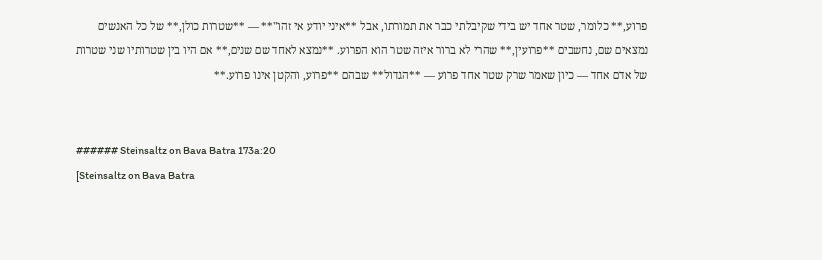פרוע,** כלומר, שטר אחד יש בידי שקיבלתי כבר את תמורתו, אבל **איני יודע אי זהו"** — **שטרות כולן,** של כל האנשים נמצאים שם, נחשבים **פרועין,** שהרי לא ברור איזה שטר הוא הפרוע. **נמצא לאחד שם שנים,** אם היו בין שטרותיו שני שטרות של אדם אחד — כיון שאמר שרק שטר אחד פרוע — **הגדול** שבהם **פרוע, והקטן אינו פרוע.**


###### Steinsaltz on Bava Batra 173a:20
[Steinsaltz on Bava Batra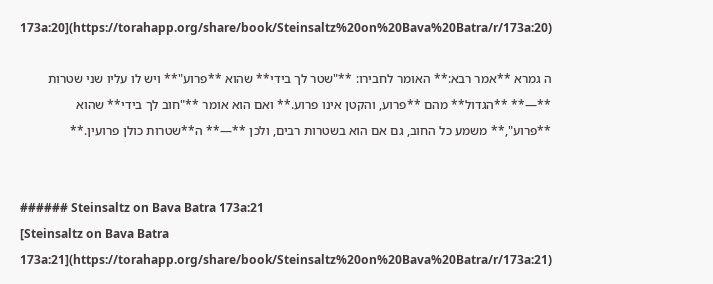173a:20](https://torahapp.org/share/book/Steinsaltz%20on%20Bava%20Batra/r/173a:20)

ה גמרא **אמר רבא:** האומר לחבירו: **"שטר לך בידי** שהוא **פרוע"** ויש לו עליו שני שטרות **—** **הגדול** מהם **פרוע, והקטן אינו פרוע.** ואם הוא אומר **"חוב לך בידי** שהוא **פרוע",** משמע כל החוב, גם אם הוא בשטרות רבים, ולכן **—** ה**שטרות כולן פרועין.**


###### Steinsaltz on Bava Batra 173a:21
[Steinsaltz on Bava Batra 173a:21](https://torahapp.org/share/book/Steinsaltz%20on%20Bava%20Batra/r/173a:21)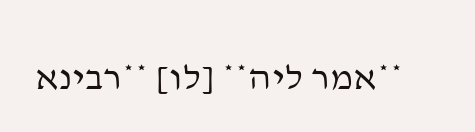**אמר ליה** [לו] **רבינא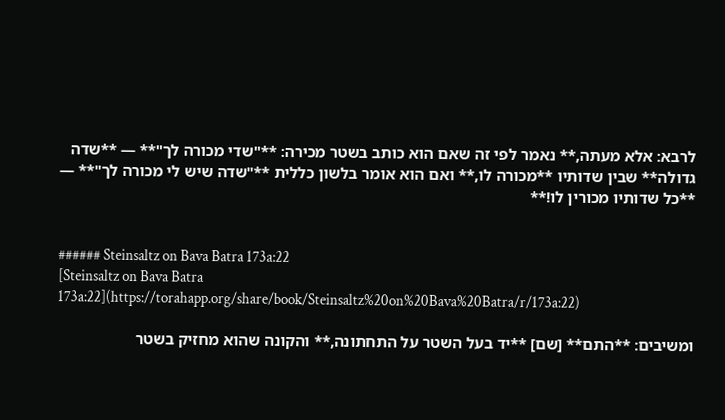לרבא: אלא מעתה,** נאמר לפי זה שאם הוא כותב בשטר מכירה: **"שדי מכורה לך"** — **שדה גדולה** שבין שדותיו **מכורה לו,** ואם הוא אומר בלשון כללית **"שדה שיש לי מכורה לך"** — **כל שדותיו מכורין לו!**


###### Steinsaltz on Bava Batra 173a:22
[Steinsaltz on Bava Batra 173a:22](https://torahapp.org/share/book/Steinsaltz%20on%20Bava%20Batra/r/173a:22)

ומשיבים: **התם** [שם] **יד בעל השטר על התחתונה,** והקונה שהוא מחזיק בשטר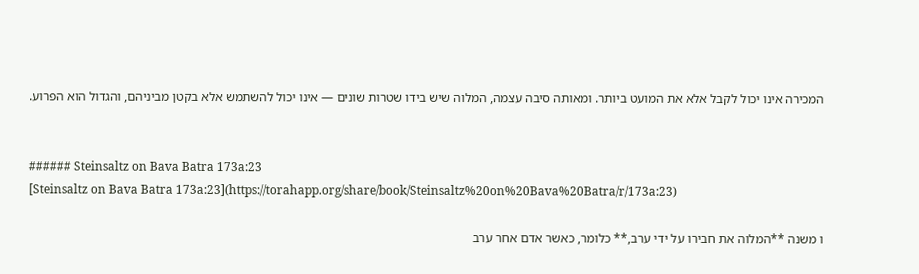המכירה אינו יכול לקבל אלא את המועט ביותר. ומאותה סיבה עצמה, המלוה שיש בידו שטרות שונים — אינו יכול להשתמש אלא בקטן מביניהם, והגדול הוא הפרוע.


###### Steinsaltz on Bava Batra 173a:23
[Steinsaltz on Bava Batra 173a:23](https://torahapp.org/share/book/Steinsaltz%20on%20Bava%20Batra/r/173a:23)

ו משנה **המלוה את חבירו על ידי ערב,** כלומר, כאשר אדם אחר ערב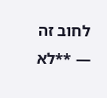לחוב זה — **לא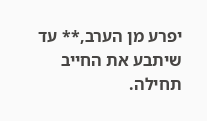יפרע מן הערב,** עד שיתבע את החייב תחילה.